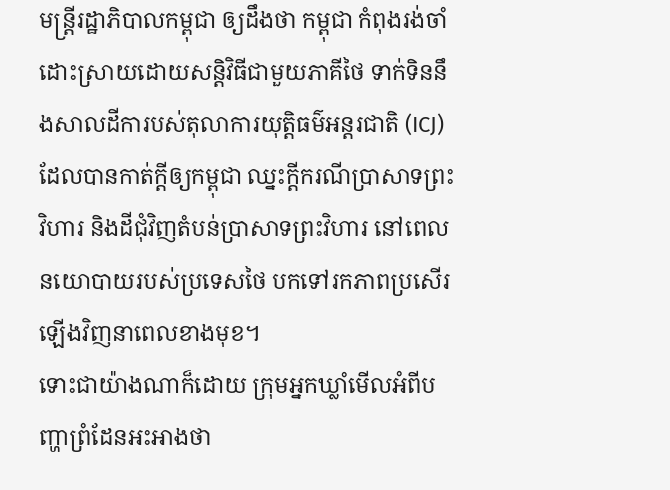មន្ត្រីរដ្ឋាភិបាលកម្ពុជា ឲ្យដឹងថា កម្ពុជា កំពុងរង់ចាំដោះស្រាយដោយសន្តិវិធីជាមួយភាគីថៃ ទាក់ទិននឹងសាលដីការបស់តុលាការយុត្តិធម៌អន្តរជាតិ (ICJ) ដែលបានកាត់ក្តីឲ្យកម្ពុជា ឈ្នះក្តីករណីប្រាសាទព្រះវិហារ និងដីជុំវិញតំបន់ប្រាសាទព្រះវិហារ នៅពេលនយោបាយរបស់ប្រទេសថៃ បកទៅរកភាពប្រសើរឡើងវិញនាពេលខាងមុខ។
ទោះជាយ៉ាងណាក៏ដោយ ក្រុមអ្នកឃ្លាំមើលអំពីបញ្ហាព្រំដែនអះអាងថា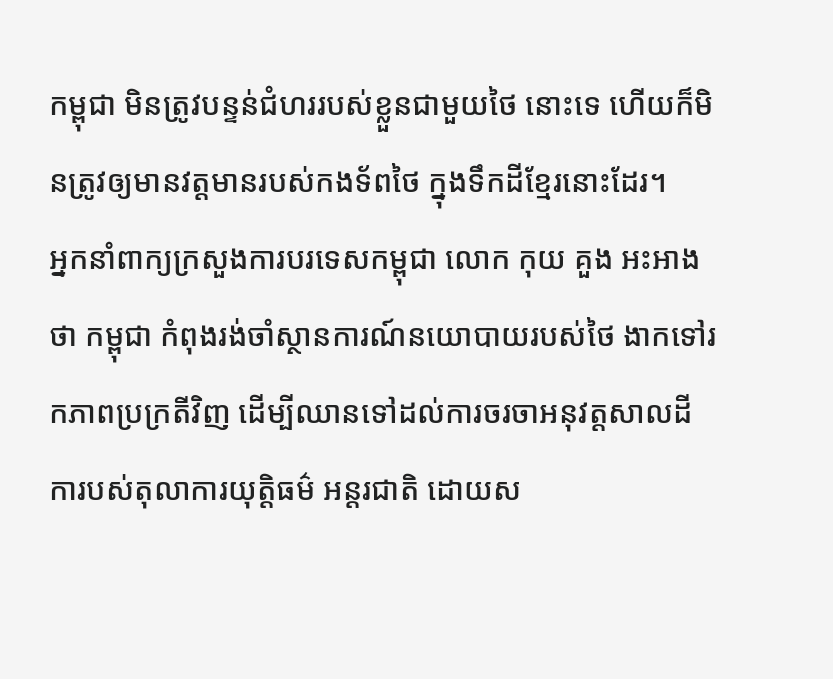កម្ពុជា មិនត្រូវបន្ទន់ជំហររបស់ខ្លួនជាមួយថៃ នោះទេ ហើយក៏មិនត្រូវឲ្យមានវត្តមានរបស់កងទ័ពថៃ ក្នុងទឹកដីខ្មែរនោះដែរ។
អ្នកនាំពាក្យក្រសួងការបរទេសកម្ពុជា លោក កុយ គួង អះអាងថា កម្ពុជា កំពុងរង់ចាំស្ថានការណ៍នយោបាយរបស់ថៃ ងាកទៅរកភាពប្រក្រតីវិញ ដើម្បីឈានទៅដល់ការចរចាអនុវត្តសាលដីការបស់តុលាការយុត្តិធម៌ អន្តរជាតិ ដោយស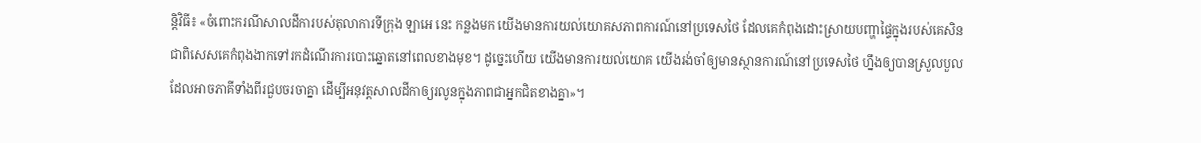ន្តិវិធី៖ «ចំពោះករណីសាលដីការបស់តុលាការទីក្រុង ឡាអេ នេះ កន្លងមក យើងមានការយល់យោគសភាពការណ៍នៅប្រទេសថៃ ដែលគេកំពុងដោះស្រាយបញ្ហាផ្ទៃក្នុងរបស់គេសិន ជាពិសេសគេកំពុងងាកទៅរកដំណើរការបោះឆ្នោតនៅពេលខាងមុខ។ ដូច្នេះហើយ យើងមានការយល់យោគ យើងរង់ចាំឲ្យមានស្ថានការណ៍នៅប្រទេសថៃ ហ្នឹងឲ្យបានស្រួលបួលដែលអាចភាគីទាំងពីរជួបចរចាគ្នា ដើម្បីអនុវត្តសាលដីកាឲ្យរលូនក្នុងភាពជាអ្នកជិតខាងគ្នា»។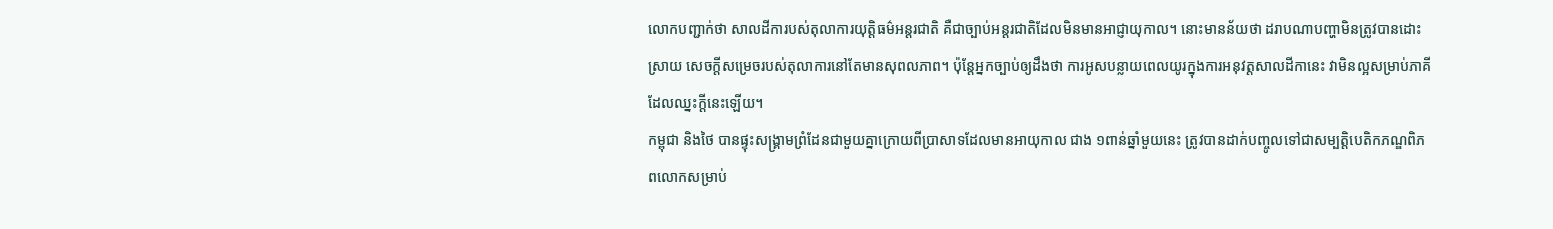លោកបញ្ជាក់ថា សាលដីការបស់តុលាការយុត្តិធម៌អន្តរជាតិ គឺជាច្បាប់អន្តរជាតិដែលមិនមានអាជ្ញាយុកាល។ នោះមានន័យថា ដរាបណាបញ្ហាមិនត្រូវបានដោះស្រាយ សេចក្តីសម្រេចរបស់តុលាការនៅតែមានសុពលភាព។ ប៉ុន្តែអ្នកច្បាប់ឲ្យដឹងថា ការអូសបន្លាយពេលយូរក្នុងការអនុវត្តសាលដីកានេះ វាមិនល្អសម្រាប់ភាគីដែលឈ្នះក្តីនេះឡើយ។
កម្ពុជា និងថៃ បានផ្ទុះសង្គ្រាមព្រំដែនជាមួយគ្នាក្រោយពីប្រាសាទដែលមានអាយុកាល ជាង ១ពាន់ឆ្នាំមួយនេះ ត្រូវបានដាក់បញ្ចូលទៅជាសម្បត្តិបេតិកភណ្ឌពិភពលោកសម្រាប់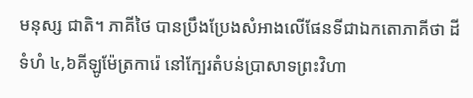មនុស្ស ជាតិ។ ភាគីថៃ បានប្រឹងប្រែងសំអាងលើផែនទីជាឯកតោភាគីថា ដីទំហំ ៤,៦គីឡូម៉ែត្រការ៉េ នៅក្បែរតំបន់ប្រាសាទព្រះវិហា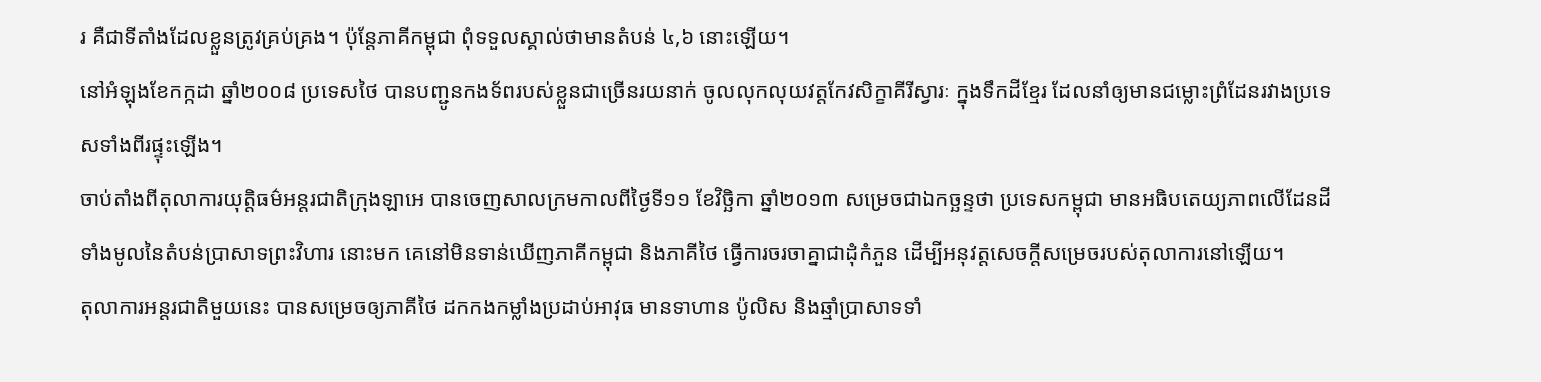រ គឺជាទីតាំងដែលខ្លួនត្រូវគ្រប់គ្រង។ ប៉ុន្តែភាគីកម្ពុជា ពុំទទួលស្គាល់ថាមានតំបន់ ៤,៦ នោះឡើយ។
នៅអំឡុងខែកក្កដា ឆ្នាំ២០០៨ ប្រទេសថៃ បានបញ្ជូនកងទ័ពរបស់ខ្លួនជាច្រើនរយនាក់ ចូលលុកលុយវត្តកែវសិក្ខាគីរីស្វារៈ ក្នុងទឹកដីខ្មែរ ដែលនាំឲ្យមានជម្លោះព្រំដែនរវាងប្រទេសទាំងពីរផ្ទុះឡើង។
ចាប់តាំងពីតុលាការយុត្តិធម៌អន្តរជាតិក្រុងឡាអេ បានចេញសាលក្រមកាលពីថ្ងៃទី១១ ខែវិច្ឆិកា ឆ្នាំ២០១៣ សម្រេចជាឯកច្ឆន្ទថា ប្រទេសកម្ពុជា មានអធិបតេយ្យភាពលើដែនដីទាំងមូលនៃតំបន់ប្រាសាទព្រះវិហារ នោះមក គេនៅមិនទាន់ឃើញភាគីកម្ពុជា និងភាគីថៃ ធ្វើការចរចាគ្នាជាដុំកំភួន ដើម្បីអនុវត្តសេចក្តីសម្រេចរបស់តុលាការនៅឡើយ។
តុលាការអន្តរជាតិមួយនេះ បានសម្រេចឲ្យភាគីថៃ ដកកងកម្លាំងប្រដាប់អាវុធ មានទាហាន ប៉ូលិស និងឆ្មាំប្រាសាទទាំ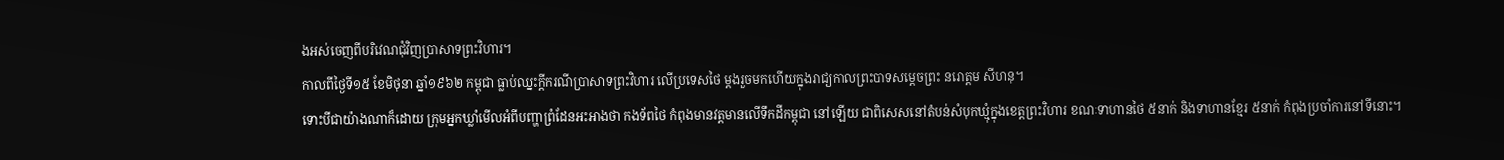ងអស់ចេញពីបរិវេណជុំវិញប្រាសាទព្រះវិហារ។
កាលពីថ្ងៃទី១៥ ខែមិថុនា ឆ្នាំ១៩៦២ កម្ពុជា ធ្លាប់ឈ្នះក្តីករណីប្រាសាទព្រះវិហារ លើប្រទេសថៃ ម្ដងរួចមកហើយក្នុងរាជ្យកាលព្រះបាទសម្ដេចព្រះ នរោត្តម សីហនុ។
ទោះបីជាយ៉ាងណាក៏ដោយ ក្រុមអ្នកឃ្លាំមើលអំពីបញ្ហាព្រំដែនអះអាងថា កងទ័ពថៃ កំពុងមានវត្តមានលើទឹកដីកម្ពុជា នៅឡើយ ជាពិសេសនៅតំបន់សំបុកឃ្មុំក្នុងខេត្តព្រះវិហារ ខណៈទាហានថៃ ៥នាក់ និងទាហានខ្មែរ ៥នាក់ កំពុងប្រចាំការនៅទីនោះ។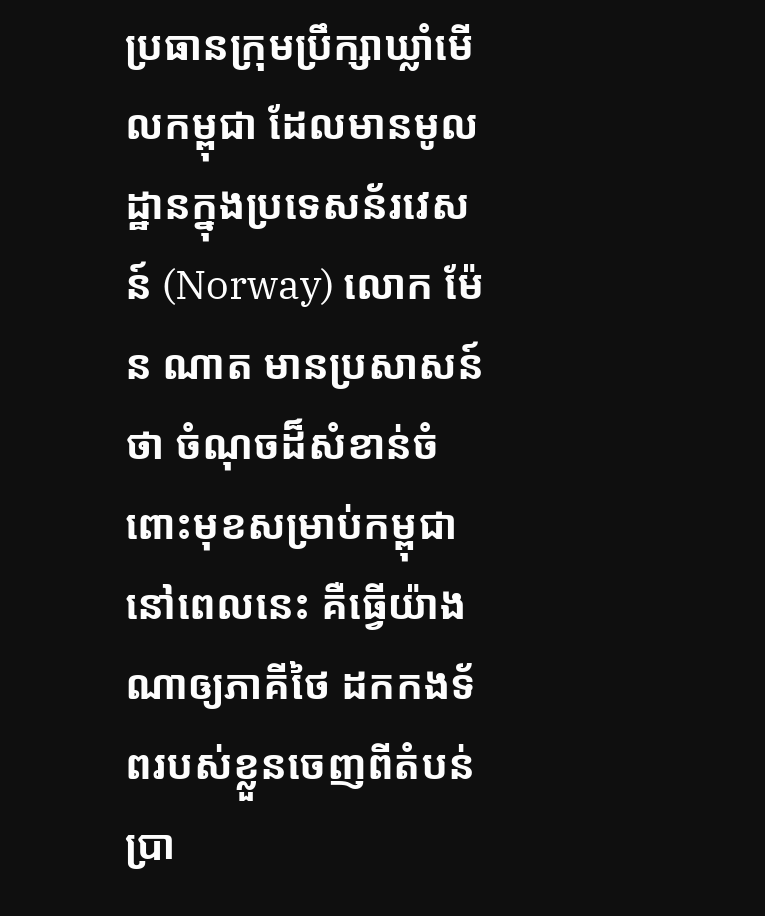ប្រធានក្រុមប្រឹក្សាឃ្លាំមើលកម្ពុជា ដែលមានមូលដ្ឋានក្នុងប្រទេសន័រវេសន៍ (Norway) លោក ម៉ែន ណាត មានប្រសាសន៍ថា ចំណុចដ៏សំខាន់ចំពោះមុខសម្រាប់កម្ពុជា នៅពេលនេះ គឺធ្វើយ៉ាងណាឲ្យភាគីថៃ ដកកងទ័ពរបស់ខ្លួនចេញពីតំបន់ប្រា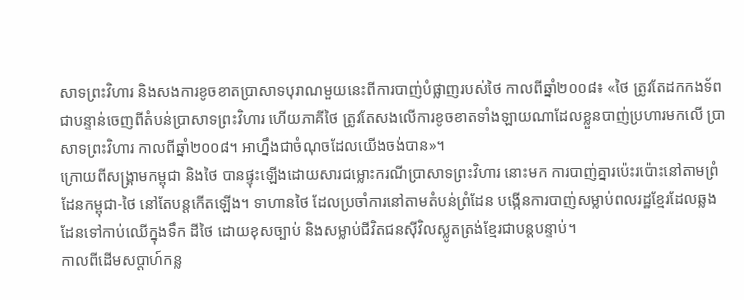សាទព្រះវិហារ និងសងការខូចខាតប្រាសាទបុរាណមួយនេះពីការបាញ់បំផ្លាញរបស់ថៃ កាលពីឆ្នាំ២០០៨៖ «ថៃ ត្រូវតែដកកងទ័ពជាបន្ទាន់ចេញពីតំបន់ប្រាសាទព្រះវិហារ ហើយភាគីថៃ ត្រូវតែសងលើការខូចខាតទាំងឡាយណាដែលខ្លួនបាញ់ប្រហារមកលើ ប្រាសាទព្រះវិហារ កាលពីឆ្នាំ២០០៨។ អាហ្នឹងជាចំណុចដែលយើងចង់បាន»។
ក្រោយពីសង្គ្រាមកម្ពុជា និងថៃ បានផ្ទុះឡើងដោយសារជម្លោះករណីប្រាសាទព្រះវិហារ នោះមក ការបាញ់គ្នារប៉េះរប៉ោះនៅតាមព្រំដែនកម្ពុជា-ថៃ នៅតែបន្តកើតឡើង។ ទាហានថៃ ដែលប្រចាំការនៅតាមតំបន់ព្រំដែន បង្កើនការបាញ់សម្លាប់ពលរដ្ឋខ្មែរដែលឆ្លងដែនទៅកាប់ឈើក្នុងទឹក ដីថៃ ដោយខុសច្បាប់ និងសម្លាប់ជីវិតជនស៊ីវិលស្លូតត្រង់ខ្មែរជាបន្តបន្ទាប់។
កាលពីដើមសប្ដាហ៍កន្ល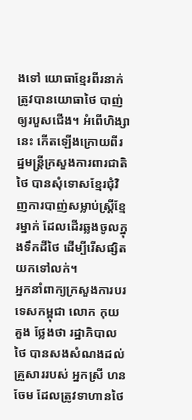ងទៅ យោធាខ្មែរពីរនាក់ត្រូវបានយោធាថៃ បាញ់ឲ្យរបួសជើង។ អំពើហិង្សានេះ កើតឡើងក្រោយពីរដ្ឋមន្ត្រីក្រសួងការពារជាតិថៃ បានសុំទោសខ្មែរជុំវិញការបាញ់សម្លាប់ស្ត្រីខ្មែរម្នាក់ ដែលដើរឆ្លងចូលក្នុងទឹកដីថៃ ដើម្បីរើសផ្សិតយកទៅលក់។
អ្នកនាំពាក្យក្រសួងការបរទេសកម្ពុជា លោក កុយ គួង ថ្លែងថា រដ្ឋាភិបាលថៃ បានសងសំណងដល់គ្រួសាររបស់ អ្នកស្រី ហន ចែម ដែលត្រូវទាហានថៃ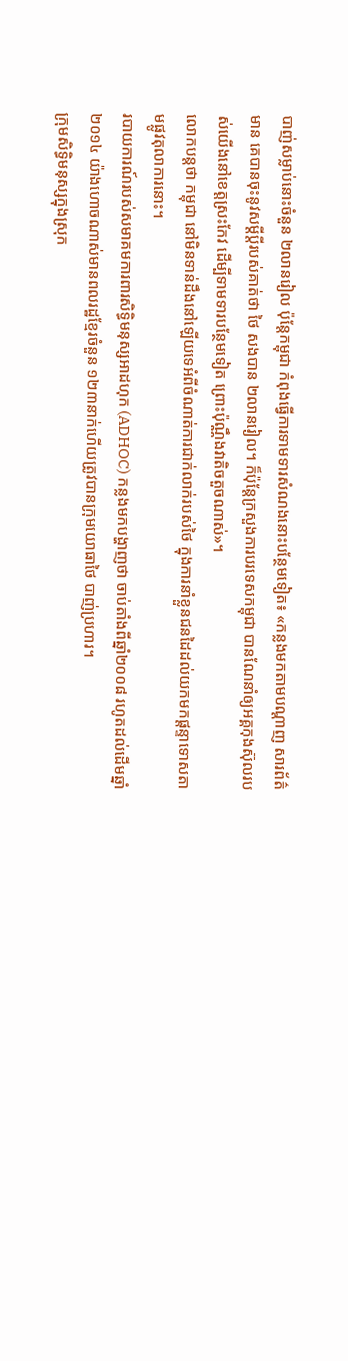បាញ់សម្លាប់នោះចំនួន ២លានរៀល ប៉ុន្តែកម្ពុជា កំពុងធ្វើការទាមទារសំណងនោះបន្ថែមទៀត៖ «កន្លងមកតាមបណ្ដាញ សារព័ត៌មាន គេបានចុះនូវសម្ដីប្ដីរបស់គាត់ថា ថៃ សងបាន ២លានរៀល។ ក៏ប៉ុន្តែក្រសួងការបរទេសកម្ពុជា បានណែនាំឲ្យអគ្គកុងស៊ុលរបស់យើងនៅខេត្តស្រះកែវ ដើម្បីទាមទារបន្ថែមទៀត ព្រោះប៉ុណ្ណឹងវាតិចតួចណាស់»។
លោកបន្តថា កម្ពុជា នៅមិនទាន់ដឹងនៅឡើយទេអំពីចំណាត់ការជាក់លាក់របស់ថៃ ក្នុងការនាំខ្លួនជនដៃដល់យកមកផ្ដន្ទាទោសតាមផ្លូវតុលាការនោះ។
របាយការណ៍របស់សមាគមការពារសិទ្ធិមនុស្សអាដហុក (ADHOC) កន្លងមកបង្ហាញថា ចាប់តាំងពីឆ្នាំ២០០៨ រហូតដល់ដើមឆ្នាំ២០១៤ យ៉ាងហោចណាស់មានពលរដ្ឋខ្មែរចំនួន ១២៣នាក់ហើយត្រូវបានក្រុមយោធាថៃ បាញ់ប្រហារ។
ក្រុមសិទ្ធិមនុស្សក្នុងស្រុក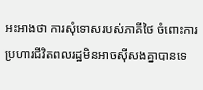អះអាងថា ការសុំទោសរបស់ភាគីថៃ ចំពោះការប្រហារជីវិតពលរដ្ឋមិនអាចស៊ីសងគ្នាបានទេ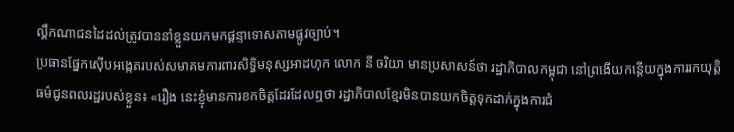ល្គឹកណាជនដៃដល់ត្រូវបាននាំខ្លួនយកមកផ្ដន្ទាទោសតាមផ្លូវច្បាប់។
ប្រធានផ្នែកស៊ើបអង្កេតរបស់សមាគមការពារសិទ្ធិមនុស្សអាដហុក លោក នី ចរិយា មានប្រសាសន៍ថា រដ្ឋាភិបាលកម្ពុជា នៅព្រងើយកន្តើយក្នុងការរកយុត្តិធម៌ជូនពលរដ្ឋរបស់ខ្លួន៖ «រឿង នេះខ្ញុំមានការខកចិត្តដែរដែលឮថា រដ្ឋាភិបាលខ្មែរមិនបានយកចិត្តទុកដាក់ក្នុងការជំ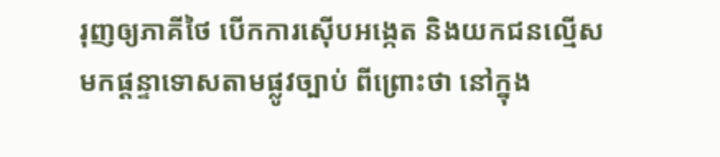រុញឲ្យភាគីថៃ បើកការស៊ើបអង្កេត និងយកជនល្មើសមកផ្ដន្ទាទោសតាមផ្លូវច្បាប់ ពីព្រោះថា នៅក្នុង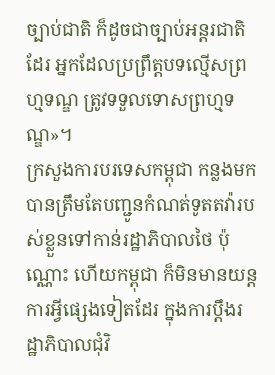ច្បាប់ជាតិ ក៏ដូចជាច្បាប់អន្តរជាតិដែរ អ្នកដែលប្រព្រឹត្តបទល្មើសព្រហ្មទណ្ឌ ត្រូវទទួលទោសព្រហ្មទណ្ឌ»។
ក្រសួងការបរទេសកម្ពុជា កន្លងមក បានត្រឹមតែបញ្ជូនកំណត់ទូតតវ៉ារបស់ខ្លួនទៅកាន់រដ្ឋាភិបាលថៃ ប៉ុណ្ណោះ ហើយកម្ពុជា ក៏មិនមានយន្តការអ្វីផ្សេងទៀតដែរ ក្នុងការប្ដឹងរដ្ឋាភិបាលជុំវិ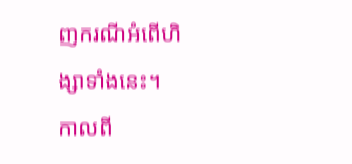ញករណីអំពើហិង្សាទាំងនេះ។
កាលពី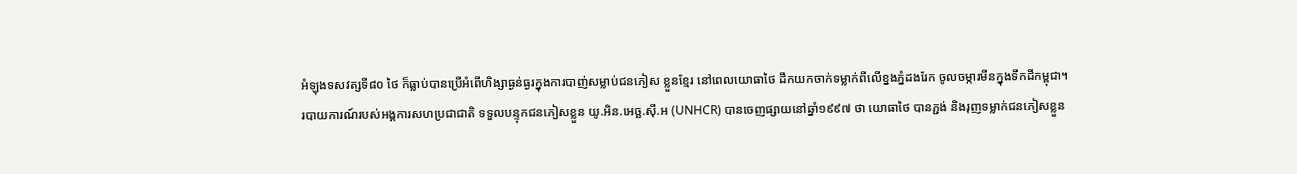អំឡុងទសវត្សទី៨០ ថៃ ក៏ធ្លាប់បានប្រើអំពើហិង្សាធ្ងន់ធ្ងរក្នុងការបាញ់សម្លាប់ជនភៀស ខ្លួនខ្មែរ នៅពេលយោធាថៃ ដឹកយកចាក់ទម្លាក់ពីលើខ្នងភ្នំដងរែក ចូលចម្ការមីនក្នុងទឹកដីកម្ពុជា។
របាយការណ៍របស់អង្គការសហប្រជាជាតិ ទទួលបន្ទុកជនភៀសខ្លួន យូ.អិន.អេច្ឆ.ស៊ី.អ (UNHCR) បានចេញផ្សាយនៅឆ្នាំ១៩៩៧ ថា យោធាថៃ បានភ្ជង់ និងរុញទម្លាក់ជនភៀសខ្លួន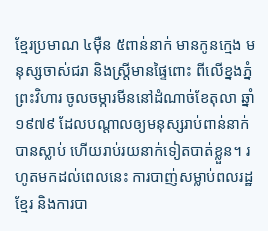ខ្មែរប្រមាណ ៤ម៉ឺន ៥ពាន់នាក់ មានកូនក្មេង មនុស្សចាស់ជរា និងស្ត្រីមានផ្ទៃពោះ ពីលើខ្នងភ្នំព្រះវិហារ ចូលចម្ការមីននៅដំណាច់ខែតុលា ឆ្នាំ១៩៧៩ ដែលបណ្ដាលឲ្យមនុស្សរាប់ពាន់នាក់បានស្លាប់ ហើយរាប់រយនាក់ទៀតបាត់ខ្លួន។ រហូតមកដល់ពេលនេះ ការបាញ់សម្លាប់ពលរដ្ឋខ្មែរ និងការបា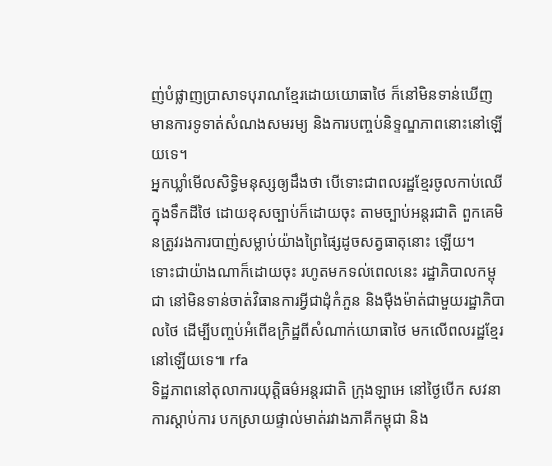ញ់បំផ្លាញប្រាសាទបុរាណខ្មែរដោយយោធាថៃ ក៏នៅមិនទាន់ឃើញមានការទូទាត់សំណងសមរម្យ និងការបញ្ចប់និទ្ទណ្ឌភាពនោះនៅឡើយទេ។
អ្នកឃ្លាំមើលសិទ្ធិមនុស្សឲ្យដឹងថា បើទោះជាពលរដ្ឋខ្មែរចូលកាប់ឈើក្នុងទឹកដីថៃ ដោយខុសច្បាប់ក៏ដោយចុះ តាមច្បាប់អន្តរជាតិ ពួកគេមិនត្រូវរងការបាញ់សម្លាប់យ៉ាងព្រៃផ្សៃដូចសត្វធាតុនោះ ឡើយ។
ទោះជាយ៉ាងណាក៏ដោយចុះ រហូតមកទល់ពេលនេះ រដ្ឋាភិបាលកម្ពុជា នៅមិនទាន់ចាត់វិធានការអ្វីជាដុំកំភួន និងម៉ឺងម៉ាត់ជាមួយរដ្ឋាភិបាលថៃ ដើម្បីបញ្ចប់អំពើឧក្រិដ្ឋពីសំណាក់យោធាថៃ មកលើពលរដ្ឋខ្មែរនៅឡើយទេ៕ rfa
ទិដ្ឋភាពនៅតុលាការយុត្តិធម៌អន្តរជាតិ ក្រុងឡាអេ នៅថ្ងៃបើក សវនាការស្ដាប់ការ បកស្រាយផ្ទាល់មាត់រវាងភាគីកម្ពុជា និង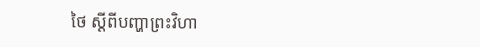ថៃ ស្ដីពីបញ្ហាព្រះវិហា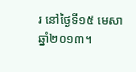រ នៅថ្ងៃទី១៥ មេសា ឆ្នាំ២០១៣។